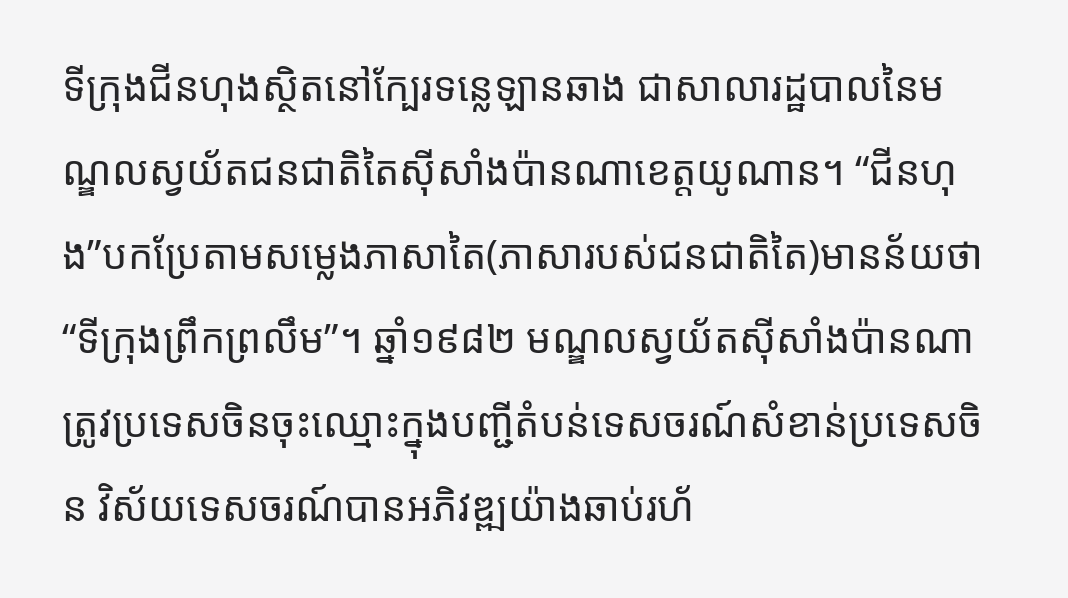ទីក្រុងជីនហុងស្ថិតនៅក្បែរទន្លេឡានឆាង ជាសាលារដ្ឋបាលនៃមណ្ឌលស្វយ័តជនជាតិតៃស៊ីសាំងប៉ានណាខេត្តយូណាន។ “ជីនហុង”បកប្រែតាមសម្លេងភាសាតៃ(ភាសារបស់ជនជាតិតៃ)មានន័យថា“ទីក្រុងព្រឹកព្រលឹម”។ ឆ្នាំ១៩៨២ មណ្ឌលស្វយ័តស៊ីសាំងប៉ានណាត្រូវប្រទេសចិនចុះឈ្មោះក្នុងបញ្ជីតំបន់ទេសចរណ៍សំខាន់ប្រទេសចិន វិស័យទេសចរណ៍បានអភិវឌ្ឍយ៉ាងឆាប់រហ័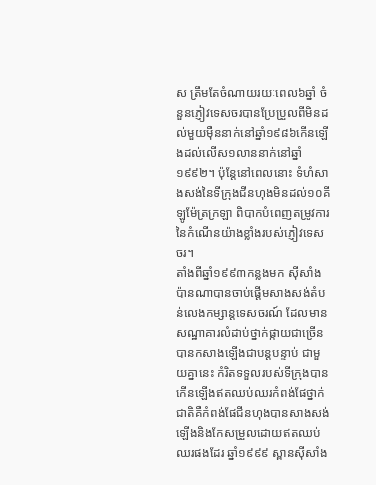ស ត្រឹមតែចំណាយរយៈពេល៦ឆ្នាំ ចំនួនភ្ញៀវទេសចរបានប្រែប្រួលពីមិនដល់មួយម៉ឺននាក់នៅឆ្នាំ១៩៨៦កើនឡើងដល់លើស១លាននាក់នៅឆ្នាំ១៩៩២។ ប៉ុន្តែនៅពេលនោះ ទំហំសាងសង់នៃទីក្រុងជីនហុងមិនដល់១០គីឡូម៉ែត្រក្រឡា ពិបាកបំពេញតម្រូវការនៃកំណើនយ៉ាងខ្លាំងរបស់ភ្ញៀវទេសចរ។
តាំងពីឆ្នាំ១៩៩៣កន្លងមក ស៊ីសាំងប៉ានណាបានចាប់ផ្តើមសាងសង់តំបន់លេងកម្សាន្តទេសចរណ៍ ដែលមានសណ្ឋាគារលំដាប់ថ្នាក់ផ្កាយជាច្រើនបានកសាងឡើងជាបន្តបន្ទាប់ ជាមួយគ្នានេះ កំរិតទទួលរបស់ទីក្រុងបានកើនឡើងឥតឈប់ឈរកំពង់ផែថ្នាក់ជាតិគឺកំពង់ផែជីនហុងបានសាងសង់ឡើងនិងកែសម្រួលដោយឥតឈប់ឈរផងដែរ ឆ្នាំ១៩៩៩ ស្ពានស៊ីសាំង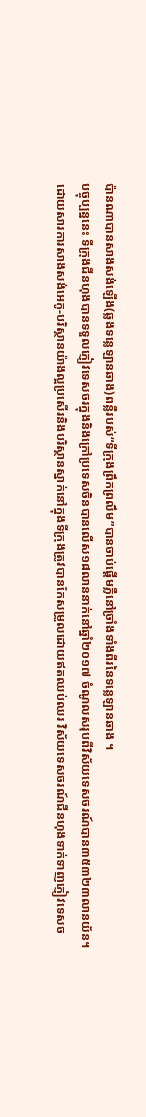ប៉ានណាបានសាងសង់ឡើង(ឆ្លងទន្លេឡានឆាង)ពន្លឺរបស់“ទីក្រុងព្រឹកព្រលឹម”បានចាប់ផ្តើមភ្លឺនៅច្រាំងទាំងពីរនៃទន្លេឡានឆាង ។
បច្ចុប្បន្ននេះ ទីក្រុងជីនហុងបានទទួលភ្ញៀវទេសចរក្នុងនិងក្រៅប្រទេសចិនបានលើស១៨លាននាក់នៅឆ្នាំ២០១៧ ចំណូលសរុបពីវិស័យទេសចរណ៍បាន៣៥៣២៣លានយ័ន។
ដោយសារការសាងសង់អេកូ-បរិស្ថានយ៉ាងល្អប្រសើរនិងបរិស្ថានស្នាក់នៅក្នុងទីក្រុងត្រូវបានកែសម្រួលដោយឥតឈប់ឈរ វិស័យទេសចរណ៍ជីនហុងទាក់ទាញភ្ញៀវទេសច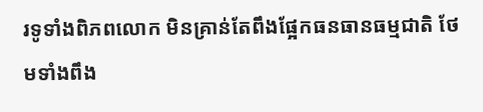រទូទាំងពិភពលោក មិនគ្រាន់តែពឹងផ្អែកធនធានធម្មជាតិ ថែមទាំងពឹង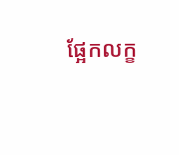ផ្អែកលក្ខ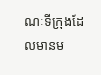ណៈទីក្រុងដែលមានម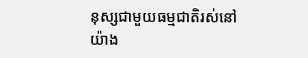នុស្សជាមួយធម្មជាតិរស់នៅយ៉ាង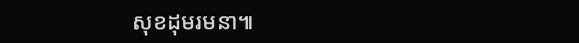សុខដុមរមនា៕